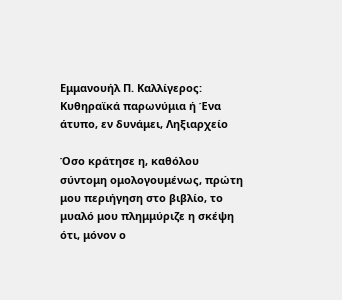Εμμανουήλ Π. Καλλίγερος: Κυθηραϊκά παρωνύμια ή Ένα άτυπο, εν δυνάμει, Ληξιαρχείο

Όσο κράτησε η, καθόλου σύντομη ομολογουμένως, πρώτη μου περιήγηση στο βιβλίο, το μυαλό μου πλημμύριζε η σκέψη ότι, μόνον ο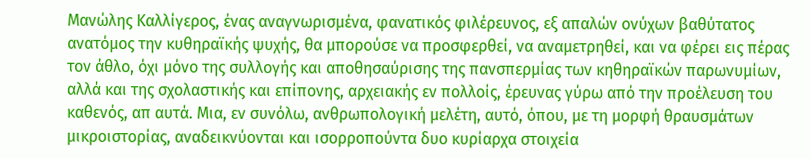Μανώλης Καλλίγερος, ένας αναγνωρισμένα, φανατικός φιλέρευνος, εξ απαλών ονύχων βαθύτατος ανατόμος την κυθηραϊκής ψυχής, θα μπορούσε να προσφερθεί, να αναμετρηθεί, και να φέρει εις πέρας τον άθλο, όχι μόνο της συλλογής και αποθησαύρισης της πανσπερμίας των κηθηραϊκών παρωνυμίων, αλλά και της σχολαστικής και επίπονης, αρχειακής εν πολλοίς, έρευνας γύρω από την προέλευση του καθενός, απ αυτά. Μια, εν συνόλω, ανθρωπολογική μελέτη, αυτό, όπου, με τη μορφή θραυσμάτων μικροιστορίας, αναδεικνύονται και ισορροπούντα δυο κυρίαρχα στοιχεία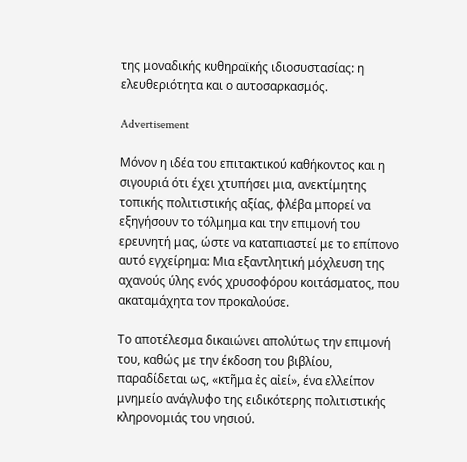της μοναδικής κυθηραϊκής ιδιοσυστασίας: η ελευθεριότητα και ο αυτοσαρκασμός.

Advertisement

Μόνον η ιδέα του επιτακτικού καθήκοντος και η σιγουριά ότι έχει χτυπήσει μια, ανεκτίμητης τοπικής πολιτιστικής αξίας, φλέβα μπορεί να εξηγήσουν το τόλμημα και την επιμονή του ερευνητή μας, ώστε να καταπιαστεί με το επίπονο αυτό εγχείρημα: Μια εξαντλητική μόχλευση της αχανούς ύλης ενός χρυσοφόρου κοιτάσματος, που ακαταμάχητα τον προκαλούσε.

Το αποτέλεσμα δικαιώνει απολύτως την επιμονή του, καθώς με την έκδοση του βιβλίου, παραδίδεται ως, «κτῆμα ἐς αἰεί», ένα ελλείπον μνημείο ανάγλυφο της ειδικότερης πολιτιστικής κληρονομιάς του νησιού.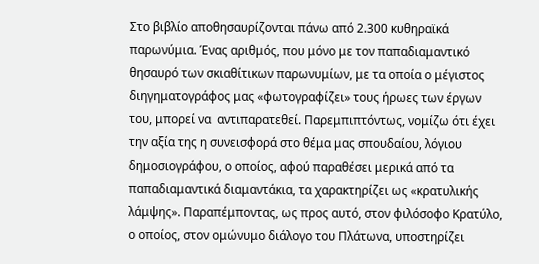Στο βιβλίο αποθησαυρίζονται πάνω από 2.300 κυθηραϊκά παρωνύμια. Ένας αριθμός, που μόνο με τον παπαδιαμαντικό θησαυρό των σκιαθίτικων παρωνυμίων, με τα οποία ο μέγιστος διηγηματογράφος μας «φωτογραφίζει» τους ήρωες των έργων του, μπορεί να  αντιπαρατεθεί. Παρεμπιπτόντως, νομίζω ότι έχει την αξία της η συνεισφορά στο θέμα μας σπουδαίου, λόγιου δημοσιογράφου, ο οποίος, αφού παραθέσει μερικά από τα παπαδιαμαντικά διαμαντάκια, τα χαρακτηρίζει ως «κρατυλικής λάμψης». Παραπέμποντας, ως προς αυτό, στον φιλόσοφο Κρατύλο, ο οποίος, στον ομώνυμο διάλογο του Πλάτωνα, υποστηρίζει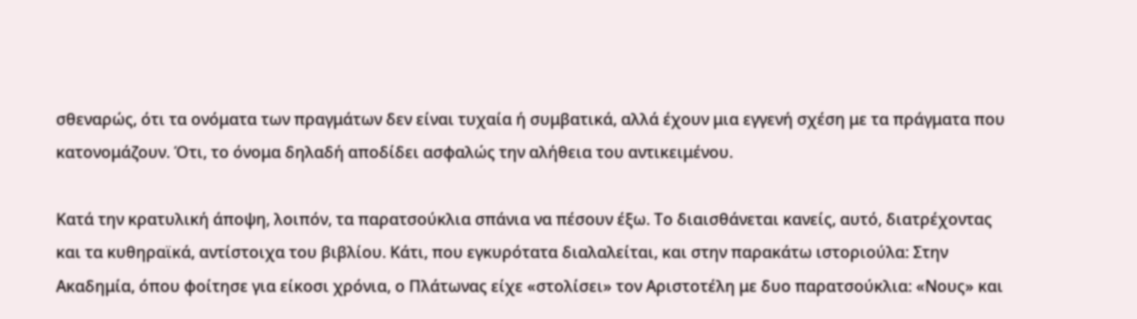σθεναρώς, ότι τα ονόματα των πραγμάτων δεν είναι τυχαία ή συμβατικά, αλλά έχουν μια εγγενή σχέση με τα πράγματα που κατονομάζουν. Ότι, το όνομα δηλαδή αποδίδει ασφαλώς την αλήθεια του αντικειμένου.

Κατά την κρατυλική άποψη, λοιπόν, τα παρατσούκλια σπάνια να πέσουν έξω. Το διαισθάνεται κανείς, αυτό, διατρέχοντας και τα κυθηραϊκά, αντίστοιχα του βιβλίου. Κάτι, που εγκυρότατα διαλαλείται, και στην παρακάτω ιστοριούλα: Στην Ακαδημία, όπου φοίτησε για είκοσι χρόνια, ο Πλάτωνας είχε «στολίσει» τον Αριστοτέλη με δυο παρατσούκλια: «Νους» και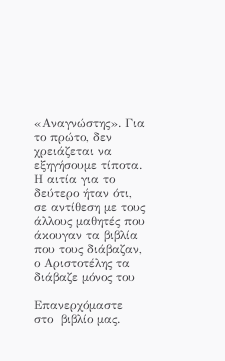«Αναγνώστης». Για το πρώτο, δεν χρειάζεται να εξηγήσουμε τίποτα. Η αιτία για το δεύτερο ήταν ότι, σε αντίθεση με τους άλλους μαθητές που άκουγαν τα βιβλία που τους διάβαζαν, ο Αριστοτέλης τα διάβαζε μόνος του

Επανερχόμαστε στο  βιβλίο μας.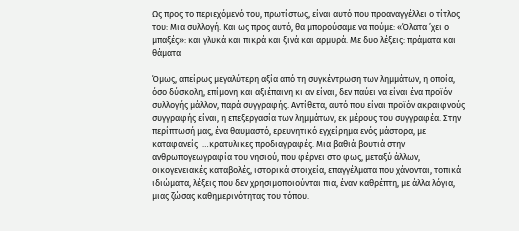Ως προς το περιεχόμενό του, πρωτίστως, είναι αυτό που προαναγγέλλει ο τίτλος του: Μια συλλογή. Και ως προς αυτό, θα μπορούσαμε να πούμε: «Όλατα ’χει ο μπαξές»: και γλυκά και πικρά και ξινά και αρμυρά. Με δυο λέξεις: πράματα και  θάματα

Όμως, απείρως μεγαλύτερη αξία από τη συγκέντρωση των λημμάτων, η οποία, όσο δύσκολη, επίμονη και αξιέπαινη κι αν είναι, δεν παύει να είναι ένα προϊόν συλλογής μάλλον, παρά συγγραφής. Αντίθετα, αυτό που είναι προϊόν ακραιφνούς συγγραφής είναι, η επεξεργασία των λημμάτων, εκ μέρους του συγγραφέα. Στην περίπτωσή μας, ένα θαυμαστό, ερευνητικό εγχείρημα ενός μάστορα, με καταφανείς  …κρατυλικες προδιαγραφές. Μια βαθιά βουτιά στην ανθρωπογεωγραφία του νησιού, που φέρνει στο φως, μεταξύ άλλων, οικογενειακές καταβολές, ιστορικά στοιχεία, επαγγέλματα που χάνονται, τοπικά ιδιώματα, λέξεις που δεν χρησιμοποιούνται πια, έναν καθρέπτη, με άλλα λόγια, μιας ζώσας καθημερινότητας του τόπου.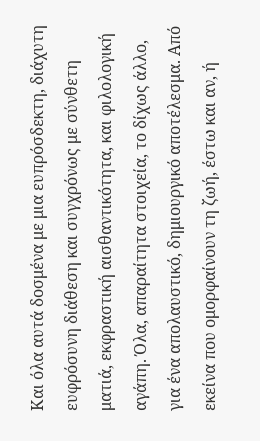Και όλα αυτά δοσμένα με μια ευπρόσδεκτη, διάχυτη ευφρόσυνη διάθεση και συγχρόνως με σύνθετη ματιά, εκφραστική αισθαντικότητα, και φιλολογική αγάπη. Όλα, απαραίτητα στοιχεία, το δίχως άλλο, για ένα απολαυστικό, δημιουργικό αποτέλεσμα. Από εκείνα που ομορφαίνουν τη ζωή, έστω και αν, ή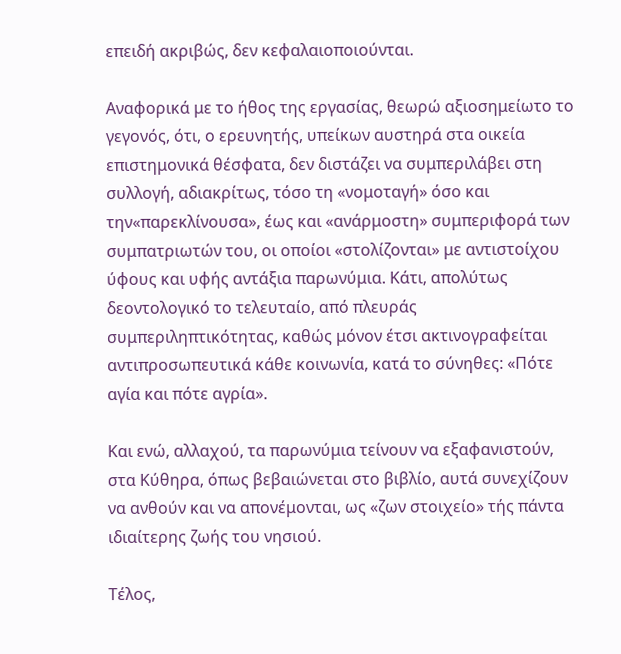επειδή ακριβώς, δεν κεφαλαιοποιούνται.

Αναφορικά με το ήθος της εργασίας, θεωρώ αξιοσημείωτο το γεγονός, ότι, ο ερευνητής, υπείκων αυστηρά στα οικεία επιστημονικά θέσφατα, δεν διστάζει να συμπεριλάβει στη συλλογή, αδιακρίτως, τόσο τη «νομοταγή» όσο και την«παρεκλίνουσα», έως και «ανάρμοστη» συμπεριφορά των συμπατριωτών του, οι οποίοι «στολίζονται» με αντιστοίχου ύφους και υφής αντάξια παρωνύμια. Κάτι, απολύτως δεοντολογικό το τελευταίο, από πλευράς συμπεριληπτικότητας, καθώς μόνον έτσι ακτινογραφείται αντιπροσωπευτικά κάθε κοινωνία, κατά το σύνηθες: «Πότε αγία και πότε αγρία».

Και ενώ, αλλαχού, τα παρωνύμια τείνουν να εξαφανιστούν, στα Κύθηρα, όπως βεβαιώνεται στο βιβλίο, αυτά συνεχίζουν να ανθούν και να απονέμονται, ως «ζων στοιχείο» τής πάντα ιδιαίτερης ζωής του νησιού.

Τέλος,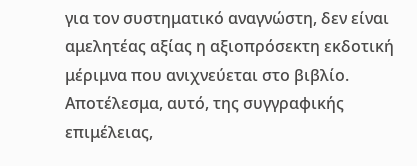για τον συστηματικό αναγνώστη, δεν είναι αμελητέας αξίας η αξιοπρόσεκτη εκδοτική μέριμνα που ανιχνεύεται στο βιβλίο. Αποτέλεσμα, αυτό, της συγγραφικής επιμέλειας,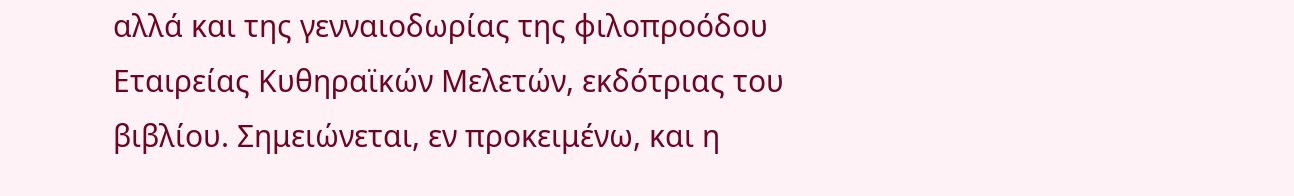αλλά και της γενναιοδωρίας της φιλοπροόδου Εταιρείας Κυθηραϊκών Μελετών, εκδότριας του βιβλίου. Σημειώνεται, εν προκειμένω, και η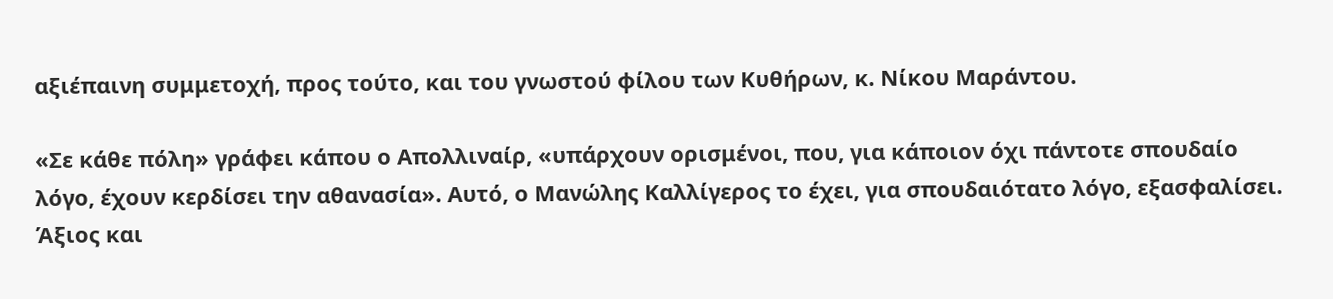αξιέπαινη συμμετοχή, προς τούτο, και του γνωστού φίλου των Κυθήρων, κ. Νίκου Μαράντου.

«Σε κάθε πόλη» γράφει κάπου ο Απολλιναίρ, «υπάρχουν ορισμένοι, που, για κάποιον όχι πάντοτε σπουδαίο λόγο, έχουν κερδίσει την αθανασία». Αυτό, ο Μανώλης Καλλίγερος το έχει, για σπουδαιότατο λόγο, εξασφαλίσει. Άξιος και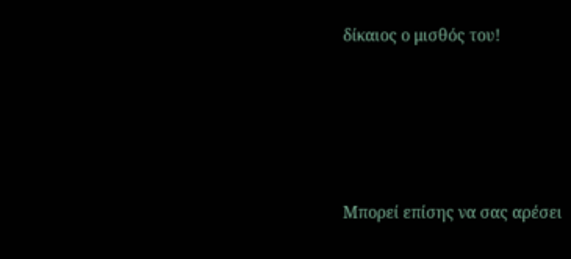δίκαιος ο μισθός του!







Μπορεί επίσης να σας αρέσει